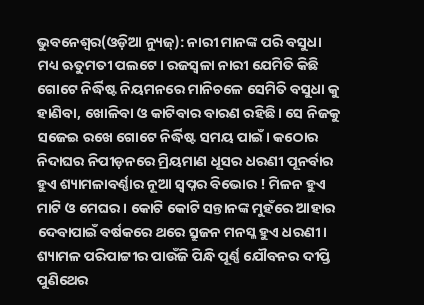ଭୁବନେଶ୍ୱର(ଓଡ଼ିଆ ନ୍ୟୁଜ୍): ନାରୀ ମାନଙ୍କ ପରି ବସୁଧା ମଧ୍ୟ ଋତୁମତୀ ପଲଟେ। ରଜସ୍ବଳା ନାରୀ ଯେମିତି କିଛି ଗୋଟେ ନିର୍ଦ୍ଧିଷ୍ଟ ନିୟମନରେ ମାନିଚଳେ ସେମିତି ବସୁଧା କୁ ହାଣିବା, ଖୋଳିବା ଓ କାଟିବାର ବାରଣ ରହିଛି। ସେ ନିଜକୁ ସଜେଇ ରଖେ ଗୋଟେ ନିର୍ଦ୍ଧିଷ୍ଟ ସମୟ ପାଇଁ। କଠୋର ନିଦାଘର ନିପୀଡ଼ନରେ ମ୍ରିୟମାଣ ଧୂସର ଧରଣୀ ପୂନର୍ବାର ହୁଏ ଶ୍ୟାମଳାବର୍ଣ୍ଣାର ନୂଆ ସ୍ବପ୍ନର ବିଭୋର ! ମିଳନ ହୁଏ ମାଟି ଓ ମେଘର। କୋଟି କୋଟି ସନ୍ତାନଙ୍କ ମୁହଁରେ ଆହାର ଦେବାପାଇଁ ବର୍ଷକରେ ଥରେ ସ୍ରୁଜନ ମନସ୍ଳ ହୁଏ ଧରଣୀ। ଶ୍ୟାମଳ ପରିପାଟ୍ଟୀର ପାଉଁଜି ପିନ୍ଧି ପୂର୍ଣ୍ଣ ଯୌବନର ଦୀପ୍ତି ପୁଣିଥେର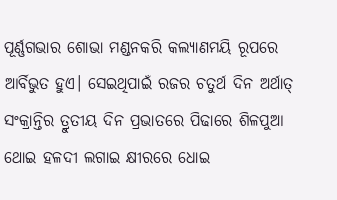ପୂର୍ଣ୍ଣଗଭାର ଶୋଭା ମଣ୍ଡନକରି କଲ୍ୟାଣମୟି ରୂପରେ ଆର୍ବିଭୁତ ହୁଏ। ସେଇଥିପାଇଁ ରଜର ଚତୁର୍ଥ ଦିନ ଅର୍ଥାତ୍ ସଂକ୍ରାନ୍ତିର ତ୍ରୁତୀୟ ଦିନ ପ୍ରଭାତରେ ପିଢାରେ ଶିଳପୁଆ ଥୋଇ ହଳଦୀ ଲଗାଇ କ୍ଷୀରରେ ଧୋଇ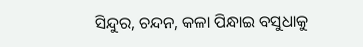ସିନ୍ଦୁର, ଚନ୍ଦନ, କଳା ପିନ୍ଧାଇ ବସୁଧାକୁ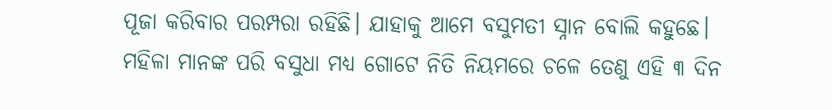ପୂଜା କରିବାର ପରମ୍ପରା ରହିଛି। ଯାହାକୁ ଆମେ ବସୁମତୀ ସ୍ନାନ ବୋଲି କହୁଛେ।
ମହିଳା ମାନଙ୍କ ପରି ବସୁଧା ମଧ୍ୟ ଗୋଟେ ନିତି ନିୟମରେ ଚଳେ ତେଣୁ ଏହି ୩ ଦିନ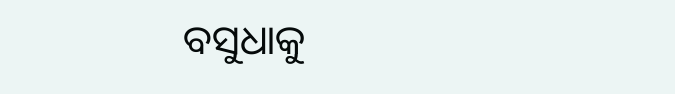ବସୁଧାକୁ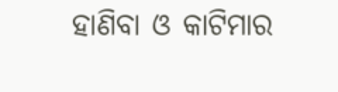ହାଣିବା ଓ କାଟିମାର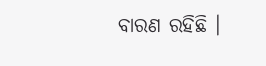ବାରଣ ରହିଛି ।